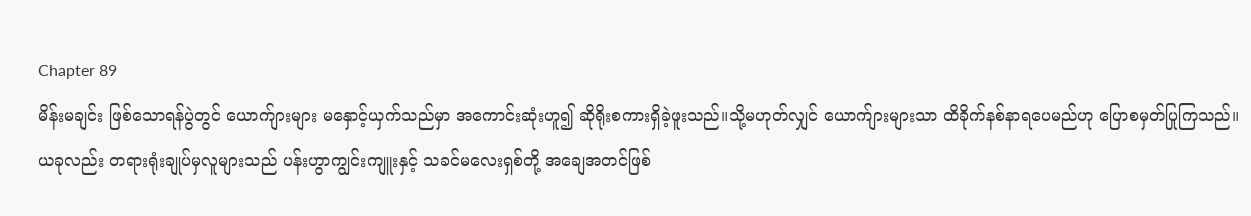Chapter 89
မိန်းမချင်း ဖြစ်သောရန်ပွဲတွင် ယောက်ျားများ မနှောင့်ယှက်သည်မှာ အကောင်းဆုံးဟူ၍ ဆိုရိုးစကားရှိခဲ့ဖူးသည်။သို့မဟုတ်လျှင် ယောက်ျားများသာ ထိခိုက်နစ်နာရပေမည်ဟု ပြောစမှတ်ပြုကြသည်။
ယခုလည်း တရားရုံးချုပ်မှလူများသည် ပန်းဟွာကျွင်းကျူးနှင့် သခင်မလေးရှစ်တို့ အချေအတင်ဖြစ်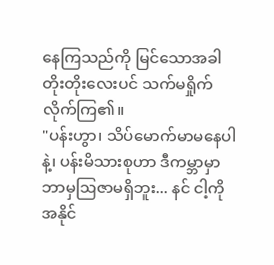နေကြသည်ကို မြင်သောအခါ တိုးတိုးလေးပင် သက်မရှိုက်လိုက်ကြ၏။
"ပန်းဟွာ၊ သိပ်မောက်မာမနေပါနဲ့၊ ပန်းမိသားစုဟာ ဒီကမ္ဘာမှာ ဘာမှဩဇာမရှိဘူး... နင် ငါ့ကို အနိုင်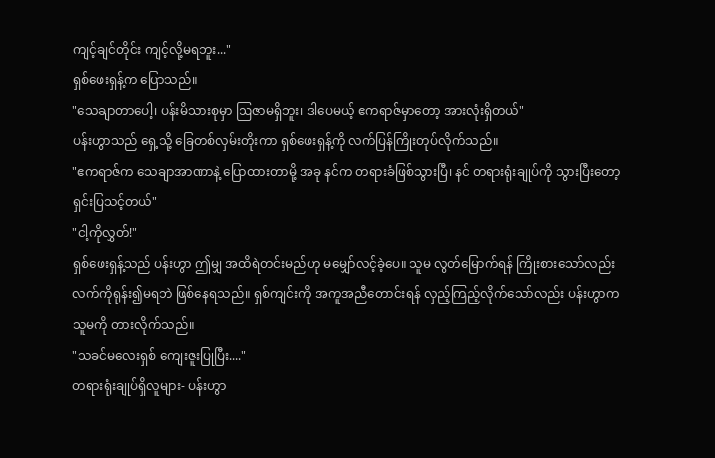ကျင့်ချင်တိုင်း ကျင့်လို့မရဘူး..."
ရှစ်ဖေးရှန့်က ပြောသည်။
"သေချာတာပေါ့၊ ပန်းမိသားစုမှာ ဩဇာမရှိဘူး၊ ဒါပေမယ့် ဧကရာဇ်မှာတော့ အားလုံးရှိတယ်"
ပန်းဟွာသည် ရှေ့သို့ ခြေတစ်လှမ်းတိုးကာ ရှစ်ဖေးရှန့်ကို လက်ပြန်ကြိုးတုပ်လိုက်သည်။
"ဧကရာဇ်က သေချာအာဏာနဲ့ ပြောထားတာမို့ အခု နင်က တရားခံဖြစ်သွားပြီ၊ နင် တရားရုံးချုပ်ကို သွားပြီးတော့ ရှင်းပြသင့်တယ်"
"ငါ့ကိုလွှတ်!"
ရှစ်ဖေးရှန့်သည် ပန်းဟွာ ဤမျှ အထိရဲတင်းမည်ဟု မမျှော်လင့်ခဲ့ပေ။ သူမ လွတ်မြောက်ရန် ကြိုးစားသော်လည်း လက်ကိုရုန်း၍မရဘဲ ဖြစ်နေရသည်။ ရှစ်ကျင်းကို အကူအညီတောင်းရန် လှည့်ကြည့်လိုက်သော်လည်း ပန်းဟွာက သူမကို တားလိုက်သည်။
"သခင်မလေးရှစ် ကျေးဇူးပြုပြီး...."
တရားရုံးချုပ်ရှိလူများ- ပန်းဟွာ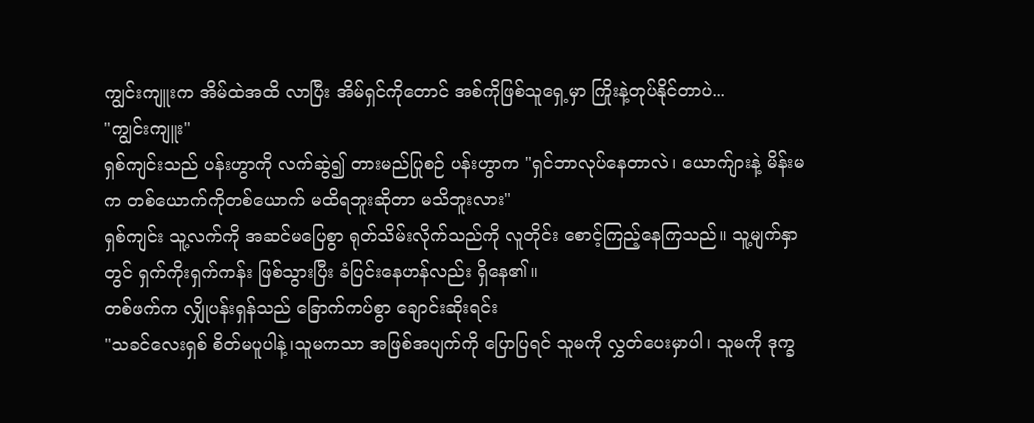ကျွင်းကျူးက အိမ်ထဲအထိ လာပြီး အိမ်ရှင်ကိုတောင် အစ်ကိုဖြစ်သူရှေ့မှာ ကြိုးနဲ့တုပ်နိုင်တာပဲ...
"ကျွင်းကျူး"
ရှစ်ကျင်းသည် ပန်းဟွာကို လက်ဆွဲ၍ တားမည်ပြုစဉ် ပန်းဟွာက "ရှင်ဘာလုပ်နေတာလဲ၊ ယောက်ျားနဲ့ မိန်းမက တစ်ယောက်ကိုတစ်ယောက် မထိရဘူးဆိုတာ မသိဘူးလား"
ရှစ်ကျင်း သူ့လက်ကို အဆင်မပြေစွာ ရုတ်သိမ်းလိုက်သည်ကို လူတိုင်း စောင့်ကြည့်နေကြသည်။ သူ့မျက်နှာတွင် ရှက်ကိုးရှက်ကန်း ဖြစ်သွားပြီး ခံပြင်းနေဟန်လည်း ရှိနေ၏။
တစ်ဖက်က လျှိုပန်းရှန်သည် ခြောက်ကပ်စွာ ချောင်းဆိုးရင်း
"သခင်လေးရှစ် စိတ်မပူပါနဲ့၊သူမကသာ အဖြစ်အပျက်ကို ပြောပြရင် သူမကို လွှတ်ပေးမှာပါ၊ သူမကို ဒုက္ခ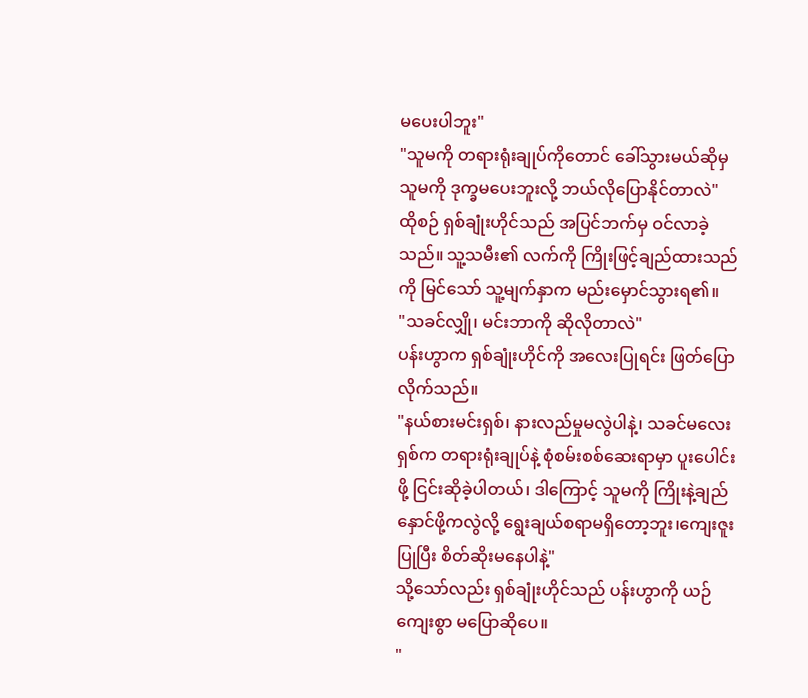မပေးပါဘူး"
"သူမကို တရားရုံးချုပ်ကိုတောင် ခေါ်သွားမယ်ဆိုမှ သူမကို ဒုက္ခမပေးဘူးလို့ ဘယ်လိုပြောနိုင်တာလဲ"
ထိုစဉ် ရှစ်ချုံးဟိုင်သည် အပြင်ဘက်မှ ဝင်လာခဲ့သည်။ သူ့သမီး၏ လက်ကို ကြိုးဖြင့်ချည်ထားသည်ကို မြင်သော် သူ့မျက်နှာက မည်းမှောင်သွားရ၏။
"သခင်လျှို၊ မင်းဘာကို ဆိုလိုတာလဲ"
ပန်းဟွာက ရှစ်ချုံးဟိုင်ကို အလေးပြုရင်း ဖြတ်ပြောလိုက်သည်။
"နယ်စားမင်းရှစ်၊ နားလည်မှုမလွဲပါနဲ့၊ သခင်မလေးရှစ်က တရားရုံးချုပ်နဲ့ စုံစမ်းစစ်ဆေးရာမှာ ပူးပေါင်းဖို့ ငြင်းဆိုခဲ့ပါတယ်၊ ဒါကြောင့် သူမကို ကြိုးနဲ့ချည်နှောင်ဖို့ကလွဲလို့ ရွေးချယ်စရာမရှိတော့ဘူး၊ကျေးဇူးပြုပြီး စိတ်ဆိုးမနေပါနဲ့"
သို့သော်လည်း ရှစ်ချုံးဟိုင်သည် ပန်းဟွာကို ယဉ်ကျေးစွာ မပြောဆိုပေ။
"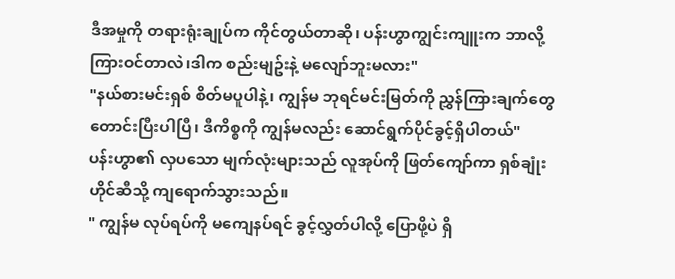ဒီအမှုကို တရားရုံးချုပ်က ကိုင်တွယ်တာဆို၊ ပန်းဟွာကျွင်းကျူးက ဘာလို့ ကြားဝင်တာလဲ၊ဒါက စည်းမျဥ်းနဲ့ မလျော်ဘူးမလား"
"နယ်စားမင်းရှစ် စိတ်မပူပါနဲ့၊ ကျွန်မ ဘုရင်မင်းမြတ်ကို ညွှန်ကြားချက်တွေတောင်းပြီးပါပြီ၊ ဒီကိစ္စကို ကျွန်မလည်း ဆောင်ရွက်ပိုင်ခွင့်ရှိပါတယ်"
ပန်းဟွာ၏ လှပသော မျက်လုံးများသည် လူအုပ်ကို ဖြတ်ကျော်ကာ ရှစ်ချုံးဟိုင်ဆီသို့ ကျရောက်သွားသည်။
" ကျွန်မ လုပ်ရပ်ကို မကျေနပ်ရင် ခွင့်လွှတ်ပါလို့ ပြောဖို့ပဲ ရှိ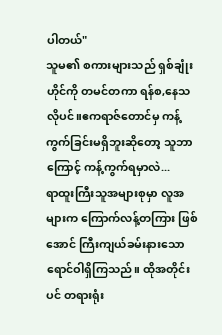ပါတယ်"
သူမ၏ စကားများသည် ရှစ်ချုံးဟိုင်ကို တမင်တကာ ရန်စ,နေသလိုပင်။ဧကရာဇ်တောင်မှ ကန့်ကွက်ခြင်းမရှိဘူးဆိုတော့ သူဘာကြောင့် ကန့်ကွက်ရမှာလဲ...
ရာထူးကြီးသူအများစုမှာ လူအများက ကြောက်လန့်တကြား ဖြစ်အောင် ကြီးကျယ်ခမ်းနားသော ရောင်ဝါရှိကြသည်။ ထိုအတိုင်းပင် တရားရုံး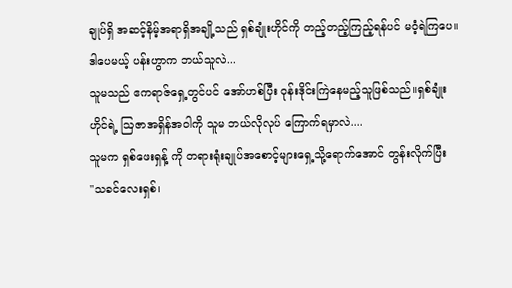ချုပ်ရှိ အဆင့်နိမ့်အရာရှိအချို့သည် ရှစ်ချုံးဟိုင်ကို တည့်တည့်ကြည့်ရန်ပင် မဝံ့ရဲကြပေ။
ဒါပေမယ့် ပန်းဟွာက ဘယ်သူလဲ...
သူမသည် ဧကရာဇ်ရှေ့တွင်ပင် အော်ဟစ်ပြီး ဝုန်းဒိုင်းကြဲနေမည့်သူဖြစ်သည်။ရှစ်ချုံးဟိုင်ရဲ့ ဩဇာအရှိန်အဝါကို သူမ ဘယ်လိုလုပ် ကြောက်ရမှာလဲ....
သူမက ရှစ်ဖေးရှန့် ကို တရားရုံးချုပ်အစောင့်များရှေ့သို့ရောက်အောင် တွန်းလိုက်ပြီး
"သခင်လေးရှစ်၊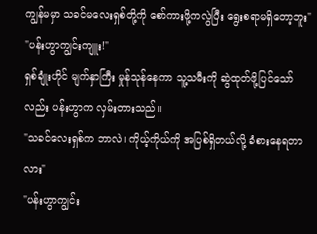ကျွန်မမှာ သခင်မလေးရှစ်တို့ကို စော်ကားဖို့ကလွဲပြီး ရွေးစရာမရှိတော့ဘူး"
"ပန်းဟွာကျွင်းကျူး!"
ရှစ်ချုံးဟိုင် မျက်နှာကြီး မှုန်သုန်နေကာ သူ့သမီးကို ဆွဲထုတ်ဖို့ပြင်သော်လည်း ပန်းဟွာက လှမ်းတားသည်။
"သခင်လေးရှစ်က ဘာလဲ၊ ကိုယ့်ကိုယ်ကို အပြစ်ရှိတယ်လို့ ခံစားနေရတာလား"
"ပန်းဟွာကျွင်း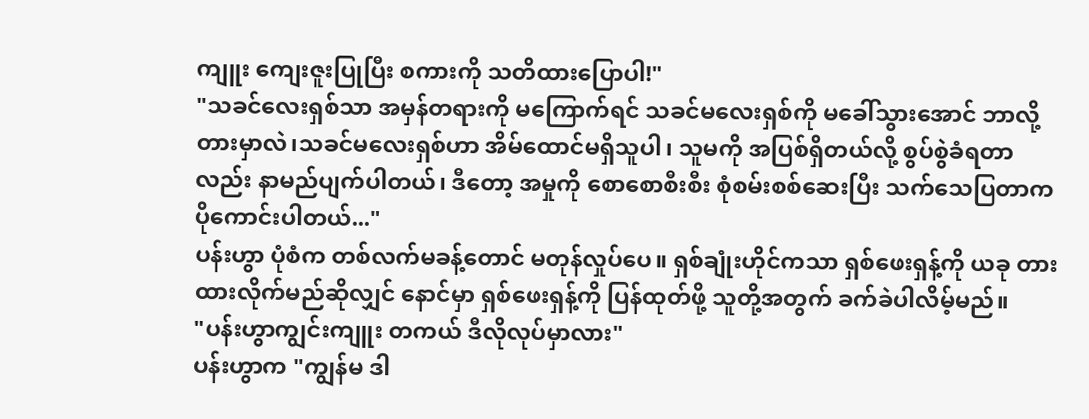ကျူး ကျေးဇူးပြုပြီး စကားကို သတိထားပြောပါ!"
"သခင်လေးရှစ်သာ အမှန်တရားကို မကြောက်ရင် သခင်မလေးရှစ်ကို မခေါ်သွားအောင် ဘာလို့ တားမှာလဲ၊သခင်မလေးရှစ်ဟာ အိမ်ထောင်မရှိသူပါ၊ သူမကို အပြစ်ရှိတယ်လို့ စွပ်စွဲခံရတာလည်း နာမည်ပျက်ပါတယ်၊ ဒီတော့ အမှုကို စောစောစီးစီး စုံစမ်းစစ်ဆေးပြီး သက်သေပြတာက ပိုကောင်းပါတယ်..."
ပန်းဟွာ ပုံစံက တစ်လက်မခန့်တောင် မတုန်လှုပ်ပေ။ ရှစ်ချုံးဟိုင်ကသာ ရှစ်ဖေးရှန့်ကို ယခု တားထားလိုက်မည်ဆိုလျှင် နောင်မှာ ရှစ်ဖေးရှန့်ကို ပြန်ထုတ်ဖို့ သူတို့အတွက် ခက်ခဲပါလိမ့်မည်။
"ပန်းဟွာကျွင်းကျူး တကယ် ဒီလိုလုပ်မှာလား"
ပန်းဟွာက "ကျွန်မ ဒါ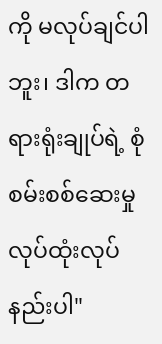ကို မလုပ်ချင်ပါဘူး၊ ဒါက တရားရုံးချုပ်ရဲ့ စုံစမ်းစစ်ဆေးမှု လုပ်ထုံးလုပ်နည်းပါ"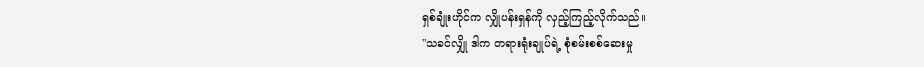ရှစ်ချုံးဟိုင်က လျှိုပန်းရှန်ကို လှည့်ကြည့်လိုက်သည်။
"သခင်လျှို ဒါက တရားရုံးချုပ်ရဲ့ စုံစမ်းစစ်ဆေးမှု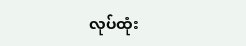လုပ်ထုံး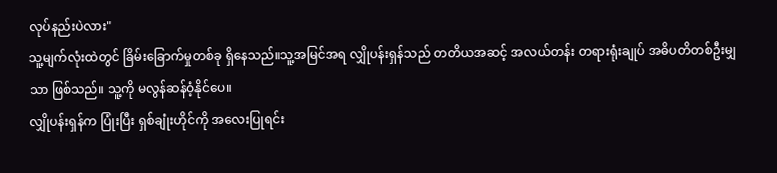လုပ်နည်းပဲလား"
သူ့မျက်လုံးထဲတွင် ခြိမ်းခြောက်မှုတစ်ခု ရှိနေသည်။သူ့အမြင်အရ လျှိုပန်းရှန်သည် တတိယအဆင့် အလယ်တန်း တရားရုံးချုပ် အဓိပတိတစ်ဦးမျှသာ ဖြစ်သည်။ သူ့ကို မလွန်ဆန်ဝံ့နိုင်ပေ။
လျှိုပန်းရှန်က ပြုံးပြီး ရှစ်ချုံးဟိုင်ကို အလေးပြုရင်း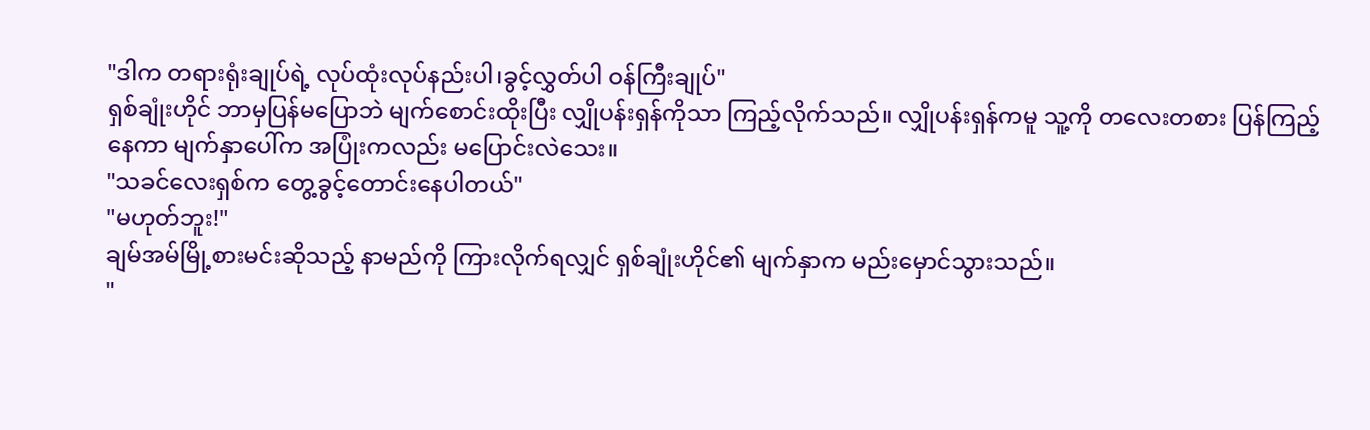"ဒါက တရားရုံးချုပ်ရဲ့ လုပ်ထုံးလုပ်နည်းပါ၊ခွင့်လွှတ်ပါ ဝန်ကြီးချုပ်"
ရှစ်ချုံးဟိုင် ဘာမှပြန်မပြောဘဲ မျက်စောင်းထိုးပြီး လျှိုပန်းရှန်ကိုသာ ကြည့်လိုက်သည်။ လျှိုပန်းရှန်ကမူ သူ့ကို တလေးတစား ပြန်ကြည့်နေကာ မျက်နှာပေါ်က အပြုံးကလည်း မပြောင်းလဲသေး။
"သခင်လေးရှစ်က တွေ့ခွင့်တောင်းနေပါတယ်"
"မဟုတ်ဘူး!"
ချမ်အမ်မြို့စားမင်းဆိုသည့် နာမည်ကို ကြားလိုက်ရလျှင် ရှစ်ချုံးဟိုင်၏ မျက်နှာက မည်းမှောင်သွားသည်။
"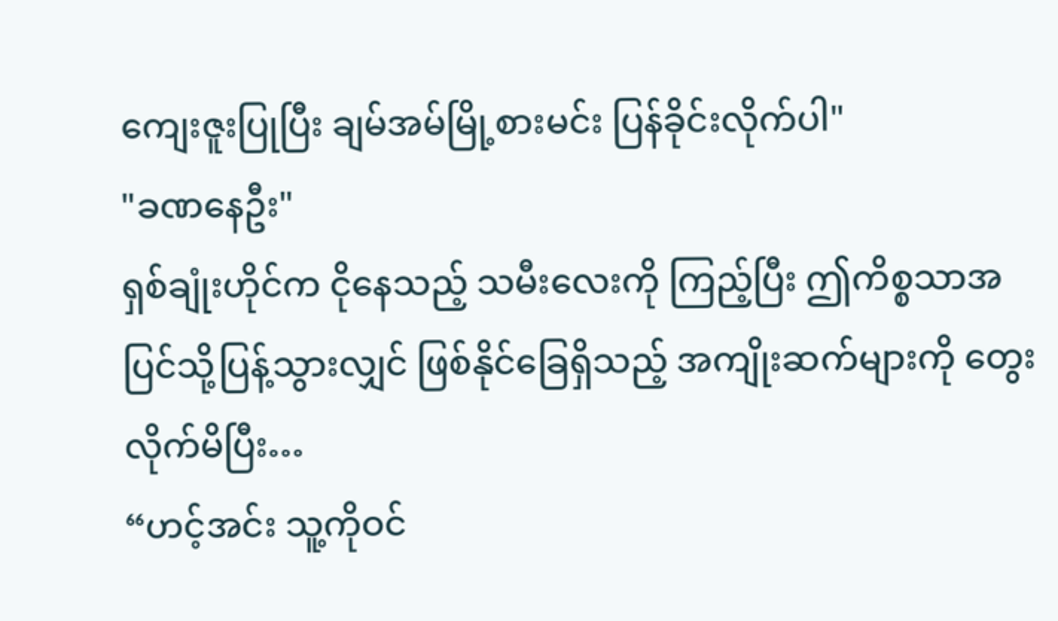ကျေးဇူးပြုပြီး ချမ်အမ်မြို့စားမင်း ပြန်ခိုင်းလိုက်ပါ"
"ခဏနေဦး"
ရှစ်ချုံးဟိုင်က ငိုနေသည့် သမီးလေးကို ကြည့်ပြီး ဤကိစ္စသာအပြင်သို့ပြန့်သွားလျှင် ဖြစ်နိုင်ခြေရှိသည့် အကျိုးဆက်များကို တွေးလိုက်မိပြီး…
“ဟင့်အင်း သူ့ကိုဝင်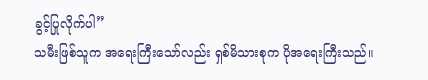ခွင့်ပြုလိုက်ပါ”
သမီးဖြစ်သူက အရေးကြီးသော်လည်း ရှစ်မိသားစုက ပိုအရေးကြီးသည်။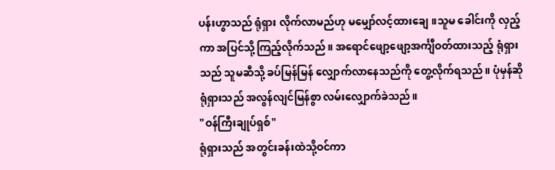ပန်းဟွာသည် ရုံရှား လိုက်လာမည်ဟု မမျှော်လင့်ထားချေ။သူမ ခေါင်းကို လှည့်ကာ အပြင်သို့ကြည့်လိုက်သည်။ အရောင်ဖျော့ဖျော့အင်္ကျီဝတ်ထားသည့် ရုံရှားသည် သူမဆီသို့ ခပ်မြန်မြန် လျှောက်လာနေသည်ကို တွေ့လိုက်ရသည်။ ပုံမှန်ဆို ရုံရှားသည် အလွန်လျင်မြန်စွာ လမ်းလျှောက်ခဲသည်။
"ဝန်ကြီးချုပ်ရှစ်"
ရုံရှားသည် အတွင်းခန်းထဲသို့ဝင်ကာ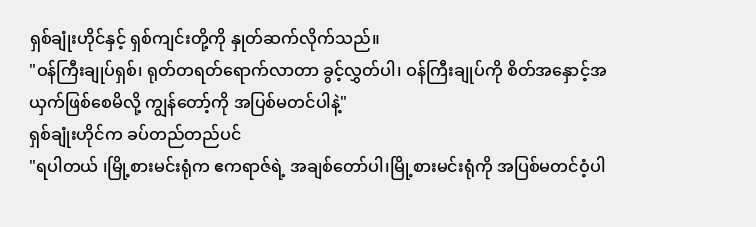ရှစ်ချုံးဟိုင်နှင့် ရှစ်ကျင်းတို့ကို နှုတ်ဆက်လိုက်သည်။
"ဝန်ကြီးချုပ်ရှစ်၊ ရုတ်တရတ်ရောက်လာတာ ခွင့်လွှတ်ပါ၊ ဝန်ကြီးချုပ်ကို စိတ်အနှောင့်အယှက်ဖြစ်စေမိလို့ ကျွန်တော့်ကို အပြစ်မတင်ပါနဲ့"
ရှစ်ချုံးဟိုင်က ခပ်တည်တည်ပင်
"ရပါတယ် ၊မြို့စားမင်းရုံက ဧကရာဇ်ရဲ့ အချစ်တော်ပါ၊မြို့စားမင်းရုံကို အပြစ်မတင်ဝံ့ပါ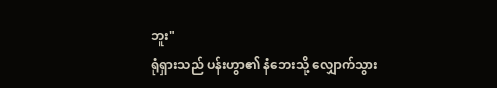ဘူး"
ရုံရှားသည် ပန်းဟွာ၏ နံဘေးသို့ လျှောက်သွား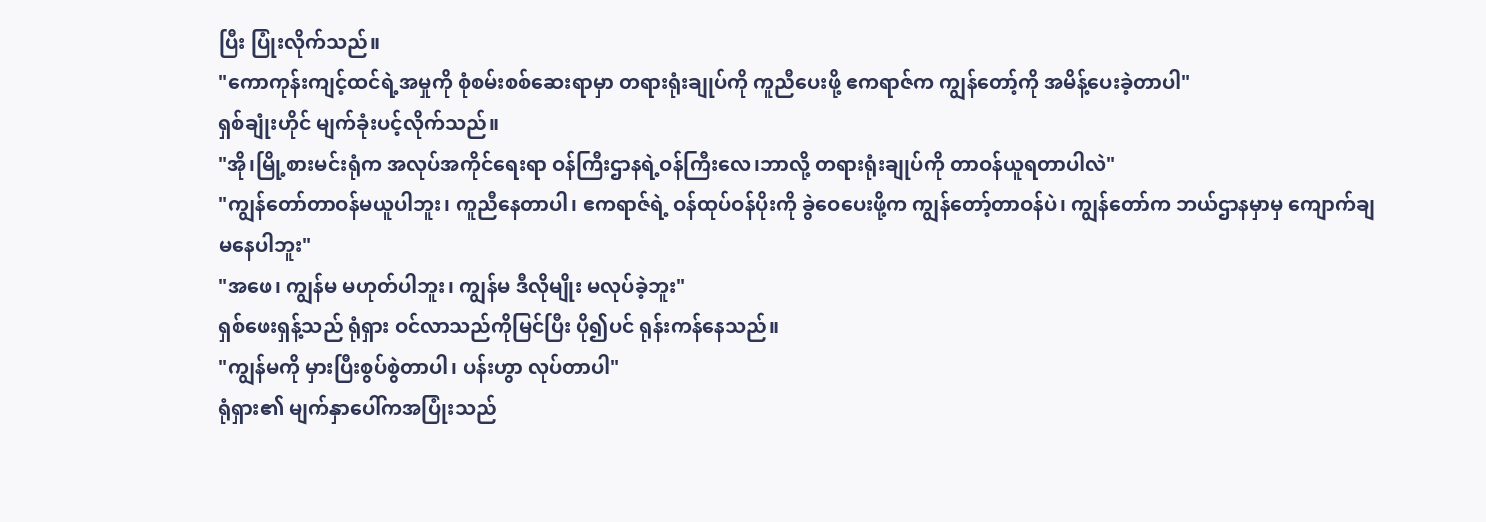ပြီး ပြုံးလိုက်သည်။
"ကောကုန်းကျင့်ထင်ရဲ့အမှုကို စုံစမ်းစစ်ဆေးရာမှာ တရားရုံးချုပ်ကို ကူညီပေးဖို့ ဧကရာဇ်က ကျွန်တော့်ကို အမိန့်ပေးခဲ့တာပါ"
ရှစ်ချုံးဟိုင် မျက်ခုံးပင့်လိုက်သည်။
"အို၊မြို့စားမင်းရုံက အလုပ်အကိုင်ရေးရာ ဝန်ကြီးဌာနရဲ့ဝန်ကြီးလေ၊ဘာလို့ တရားရုံးချုပ်ကို တာဝန်ယူရတာပါလဲ"
"ကျွန်တော်တာဝန်မယူပါဘူး၊ ကူညီနေတာပါ၊ ဧကရာဇ်ရဲ့ ဝန်ထုပ်ဝန်ပိုးကို ခွဲဝေပေးဖို့က ကျွန်တော့်တာဝန်ပဲ၊ ကျွန်တော်က ဘယ်ဌာနမှာမှ ကျောက်ချမနေပါဘူး"
"အဖေ၊ ကျွန်မ မဟုတ်ပါဘူး၊ ကျွန်မ ဒီလိုမျိုး မလုပ်ခဲ့ဘူး"
ရှစ်ဖေးရှန့်သည် ရုံရှား ဝင်လာသည်ကိုမြင်ပြီး ပို၍ပင် ရုန်းကန်နေသည်။
"ကျွန်မကို မှားပြီးစွပ်စွဲတာပါ၊ ပန်းဟွာ လုပ်တာပါ"
ရုံရှား၏ မျက်နှာပေါ်ကအပြုံးသည်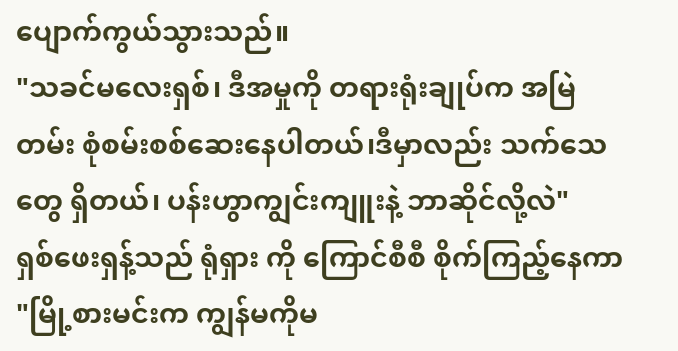ပျောက်ကွယ်သွားသည်။
"သခင်မလေးရှစ်၊ ဒီအမှုကို တရားရုံးချုပ်က အမြဲတမ်း စုံစမ်းစစ်ဆေးနေပါတယ်၊ဒီမှာလည်း သက်သေတွေ ရှိတယ်၊ ပန်းဟွာကျွင်းကျူးနဲ့ ဘာဆိုင်လို့လဲ"
ရှစ်ဖေးရှန့်သည် ရုံရှား ကို ကြောင်စီစီ စိုက်ကြည့်နေကာ
"မြို့စားမင်းက ကျွန်မကိုမ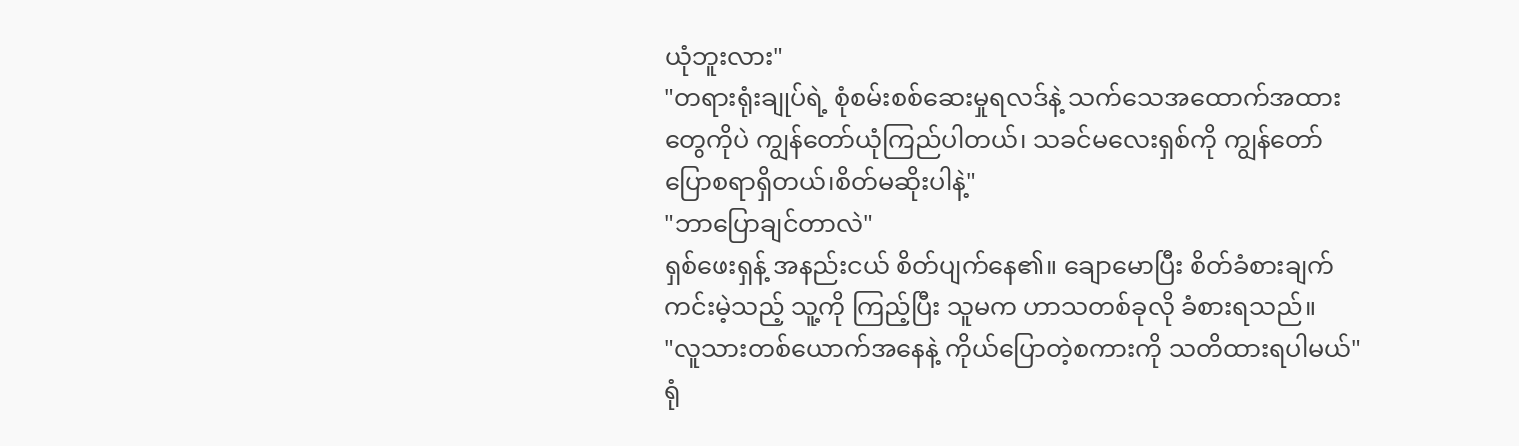ယုံဘူးလား"
"တရားရုံးချုပ်ရဲ့ စုံစမ်းစစ်ဆေးမှုရလဒ်နဲ့ သက်သေအထောက်အထားတွေကိုပဲ ကျွန်တော်ယုံကြည်ပါတယ်၊ သခင်မလေးရှစ်ကို ကျွန်တော် ပြောစရာရှိတယ်၊စိတ်မဆိုးပါနဲ့"
"ဘာပြောချင်တာလဲ"
ရှစ်ဖေးရှန့် အနည်းငယ် စိတ်ပျက်နေ၏။ ချောမောပြီး စိတ်ခံစားချက်ကင်းမဲ့သည့် သူ့ကို ကြည့်ပြီး သူမက ဟာသတစ်ခုလို ခံစားရသည်။
"လူသားတစ်ယောက်အနေနဲ့ ကိုယ်ပြောတဲ့စကားကို သတိထားရပါမယ်"
ရုံ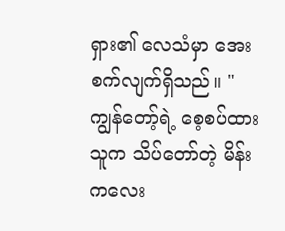ရှား၏ လေသံမှာ အေးစက်လျက်ရှိသည်။ "ကျွန်တော့်ရဲ့ စေ့စပ်ထားသူက သိပ်တော်တဲ့ မိန်းကလေး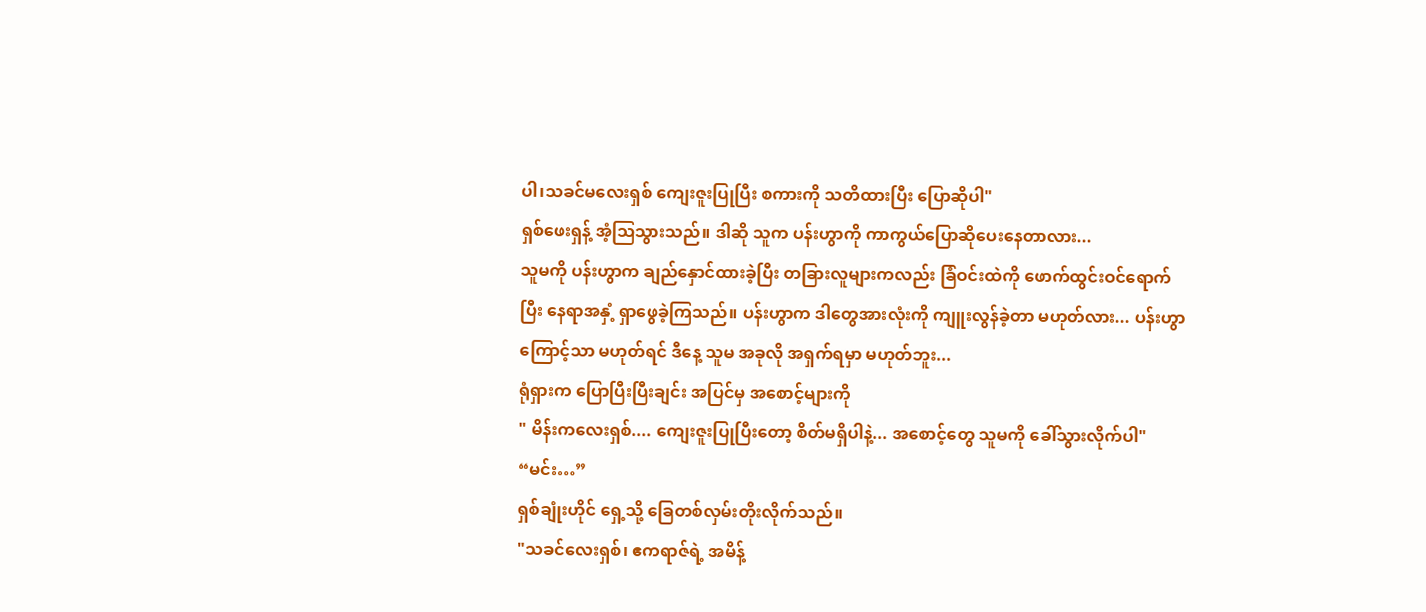ပါ၊သခင်မလေးရှစ် ကျေးဇူးပြုပြီး စကားကို သတိထားပြီး ပြောဆိုပါ"
ရှစ်ဖေးရှန့် အံ့ဩသွားသည်။ ဒါဆို သူက ပန်းဟွာကို ကာကွယ်ပြောဆိုပေးနေတာလား...
သူမကို ပန်းဟွာက ချည်နှောင်ထားခဲ့ပြီး တခြားလူများကလည်း ခြံဝင်းထဲကို ဖောက်ထွင်းဝင်ရောက်ပြီး နေရာအနှံ့ ရှာဖွေခဲ့ကြသည်။ ပန်းဟွာက ဒါတွေအားလုံးကို ကျူးလွန်ခဲ့တာ မဟုတ်လား... ပန်းဟွာကြောင့်သာ မဟုတ်ရင် ဒီနေ့ သူမ အခုလို အရှက်ရမှာ မဟုတ်ဘူး...
ရုံရှားက ပြောပြီးပြီးချင်း အပြင်မှ အစောင့်များကို
" မိန်းကလေးရှစ်.... ကျေးဇူးပြုပြီးတော့ စိတ်မရှိပါနဲ့... အစောင့်တွေ သူမကို ခေါ်သွားလိုက်ပါ"
“မင်း…”
ရှစ်ချုံးဟိုင် ရှေ့သို့ ခြေတစ်လှမ်းတိုးလိုက်သည်။
"သခင်လေးရှစ်၊ ဧကရာဇ်ရဲ့ အမိန့်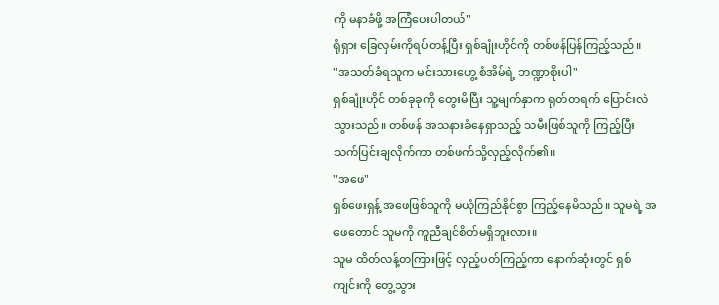ကို မနာခံဖို့ အကြံပေးပါတယ်"
ရုံရှား ခြေလှမ်းကိုရပ်တန့်ပြီး ရှစ်ချုံးဟိုင်ကို တစ်ဖန်ပြန်ကြည့်သည်။
"အသတ်ခံရသူက မင်းသားဟွေ့ စံအိမ်ရဲ့ ဘဏ္ဍာစိုးပါ"
ရှစ်ချုံးဟိုင် တစ်ခုခုကို တွေးမိပြီး သူ့မျက်နှာက ရုတ်တရက် ပြောင်းလဲသွားသည်။ တစ်ဖန် အသနားခံနေရှာသည့် သမီးဖြစ်သူကို ကြည့်ပြီး သက်ပြင်းချလိုက်ကာ တစ်ဖက်သို့လှည့်လိုက်၏။
"အဖေ"
ရှစ်ဖေးရှန့် အဖေဖြစ်သူကို မယုံကြည်နိုင်စွာ ကြည့်နေမိသည်။ သူမရဲ့ အဖေတောင် သူမကို ကူညီချင်စိတ်မရှိဘူးလား။
သူမ ထိတ်လန့်တကြားဖြင့် လှည့်ပတ်ကြည့်ကာ နောက်ဆုံးတွင် ရှစ်ကျင်းကို တွေ့သွား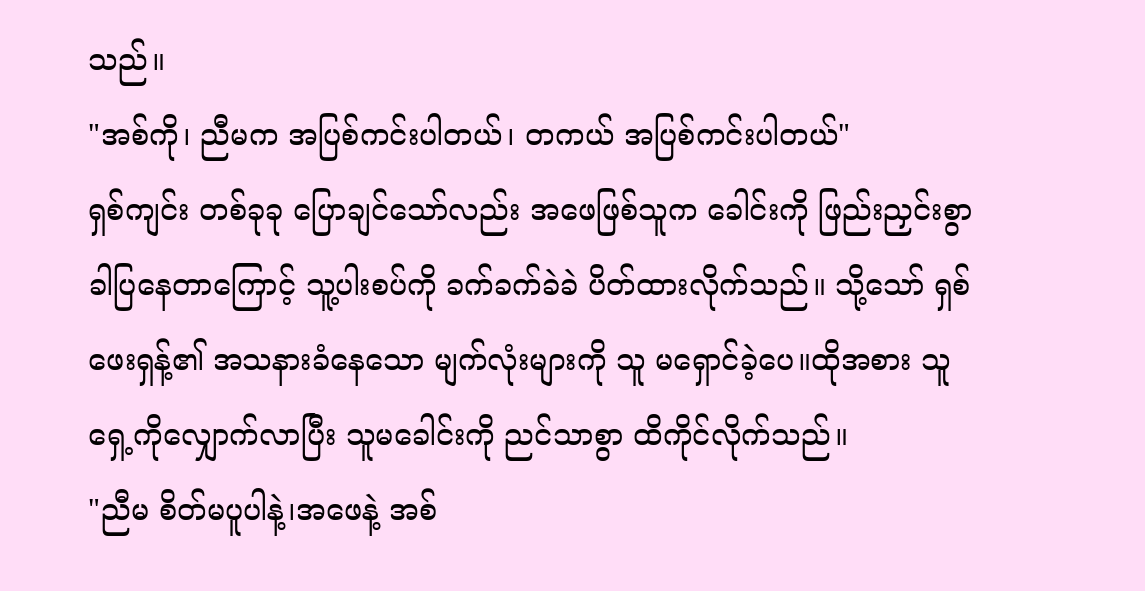သည်။
"အစ်ကို၊ ညီမက အပြစ်ကင်းပါတယ်၊ တကယ် အပြစ်ကင်းပါတယ်"
ရှစ်ကျင်း တစ်ခုခု ပြောချင်သော်လည်း အဖေဖြစ်သူက ခေါင်းကို ဖြည်းညှင်းစွာ ခါပြနေတာကြောင့် သူ့ပါးစပ်ကို ခက်ခက်ခဲခဲ ပိတ်ထားလိုက်သည်။ သို့သော် ရှစ်ဖေးရှန့်၏ အသနားခံနေသော မျက်လုံးများကို သူ မရှောင်ခဲ့ပေ။ထိုအစား သူ ရှေ့ကိုလျှောက်လာပြီး သူမခေါင်းကို ညင်သာစွာ ထိကိုင်လိုက်သည်။
"ညီမ စိတ်မပူပါနဲ့၊အဖေနဲ့ အစ်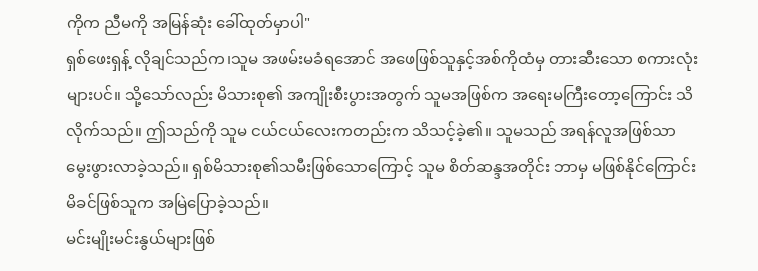ကိုက ညီမကို အမြန်ဆုံး ခေါ်ထုတ်မှာပါ"
ရှစ်ဖေးရှန့် လိုချင်သည်က၊သူမ အဖမ်းမခံရအောင် အဖေဖြစ်သူနှင့်အစ်ကိုထံမှ တားဆီးသော စကားလုံးများပင်။ သို့သော်လည်း မိသားစု၏ အကျိုးစီးပွားအတွက် သူမအဖြစ်က အရေးမကြီးတော့ကြောင်း သိလိုက်သည်။ ဤသည်ကို သူမ ငယ်ငယ်လေးကတည်းက သိသင့်ခဲ့၏။ သူမသည် အရန်လူအဖြစ်သာ မွေးဖွားလာခဲ့သည်။ ရှစ်မိသားစု၏သမီးဖြစ်သောကြောင့် သူမ စိတ်ဆန္ဒအတိုင်း ဘာမှ မဖြစ်နိုင်ကြောင်း မိခင်ဖြစ်သူက အမြဲပြောခဲ့သည်။
မင်းမျိုးမင်းနွယ်များဖြစ်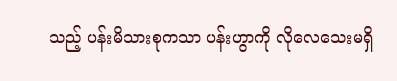သည့် ပန်းမိသားစုကသာ ပန်းဟွာကို လိုလေသေးမရှိ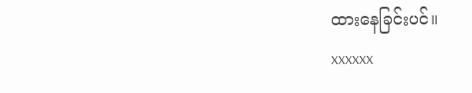ထားနေခြင်းပင်။
xxxxxx